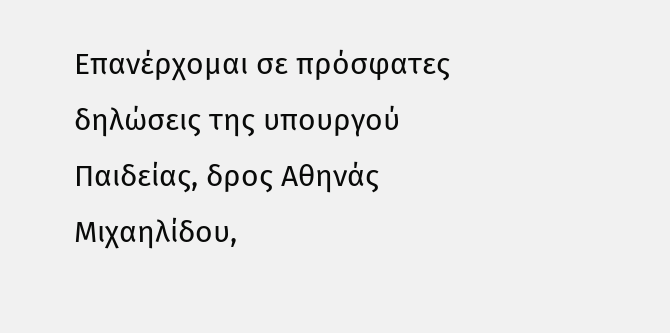Επανέρχομαι σε πρόσφατες δηλώσεις της υπουργού Παιδείας, δρος Αθηνάς Μιχαηλίδου,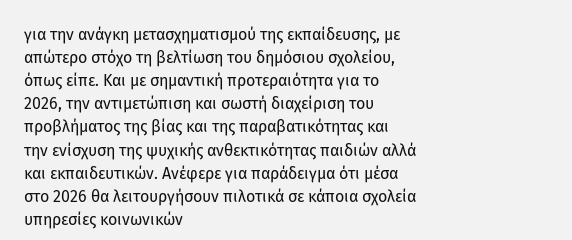για την ανάγκη μετασχηματισμού της εκπαίδευσης, με απώτερο στόχο τη βελτίωση του δημόσιου σχολείου, όπως είπε. Και με σημαντική προτεραιότητα για το 2026, την αντιμετώπιση και σωστή διαχείριση του προβλήματος της βίας και της παραβατικότητας και την ενίσχυση της ψυχικής ανθεκτικότητας παιδιών αλλά και εκπαιδευτικών. Ανέφερε για παράδειγμα ότι μέσα στο 2026 θα λειτουργήσουν πιλοτικά σε κάποια σχολεία υπηρεσίες κοινωνικών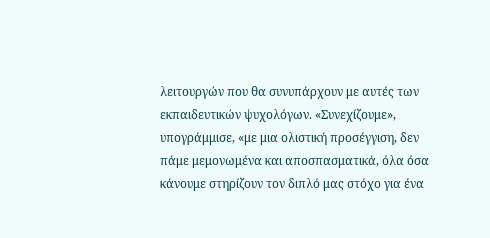λειτουργών που θα συνυπάρχουν με αυτές των εκπαιδευτικών ψυχολόγων. «Συνεχίζουμε», υπογράμμισε, «με μια ολιστική προσέγγιση, δεν πάμε μεμονωμένα και αποσπασματικά, όλα όσα κάνουμε στηρίζουν τον διπλό μας στόχο για ένα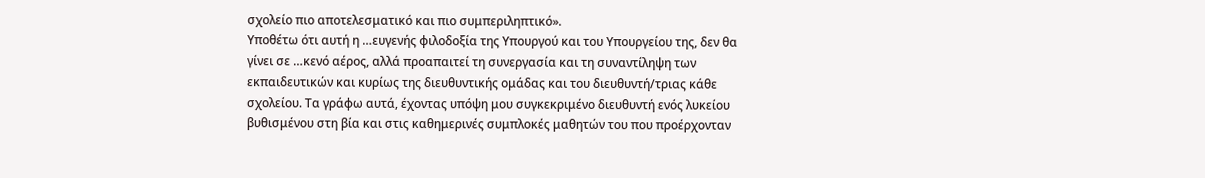σχολείο πιο αποτελεσματικό και πιο συμπεριληπτικό».
Υποθέτω ότι αυτή η …ευγενής φιλοδοξία της Υπουργού και του Υπουργείου της, δεν θα γίνει σε …κενό αέρος, αλλά προαπαιτεί τη συνεργασία και τη συναντίληψη των εκπαιδευτικών και κυρίως της διευθυντικής ομάδας και του διευθυντή/τριας κάθε σχολείου. Τα γράφω αυτά, έχοντας υπόψη μου συγκεκριμένο διευθυντή ενός λυκείου βυθισμένου στη βία και στις καθημερινές συμπλοκές μαθητών του που προέρχονταν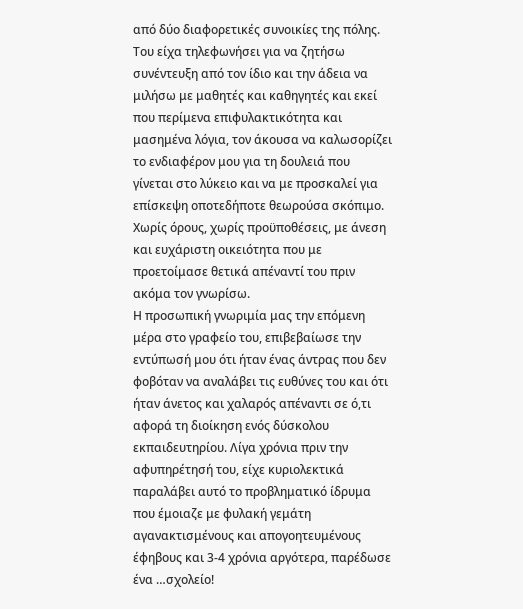από δύο διαφορετικές συνοικίες της πόλης. Του είχα τηλεφωνήσει για να ζητήσω συνέντευξη από τον ίδιο και την άδεια να μιλήσω με μαθητές και καθηγητές και εκεί που περίμενα επιφυλακτικότητα και μασημένα λόγια, τον άκουσα να καλωσορίζει το ενδιαφέρον μου για τη δουλειά που γίνεται στο λύκειο και να με προσκαλεί για επίσκεψη οποτεδήποτε θεωρούσα σκόπιμο. Χωρίς όρους, χωρίς προϋποθέσεις, με άνεση και ευχάριστη οικειότητα που με προετοίμασε θετικά απέναντί του πριν ακόμα τον γνωρίσω.
Η προσωπική γνωριμία μας την επόμενη μέρα στο γραφείο του, επιβεβαίωσε την εντύπωσή μου ότι ήταν ένας άντρας που δεν φοβόταν να αναλάβει τις ευθύνες του και ότι ήταν άνετος και χαλαρός απέναντι σε ό,τι αφορά τη διοίκηση ενός δύσκολου εκπαιδευτηρίου. Λίγα χρόνια πριν την αφυπηρέτησή του, είχε κυριολεκτικά παραλάβει αυτό το προβληματικό ίδρυμα που έμοιαζε με φυλακή γεμάτη αγανακτισμένους και απογοητευμένους έφηβους και 3-4 χρόνια αργότερα, παρέδωσε ένα …σχολείο!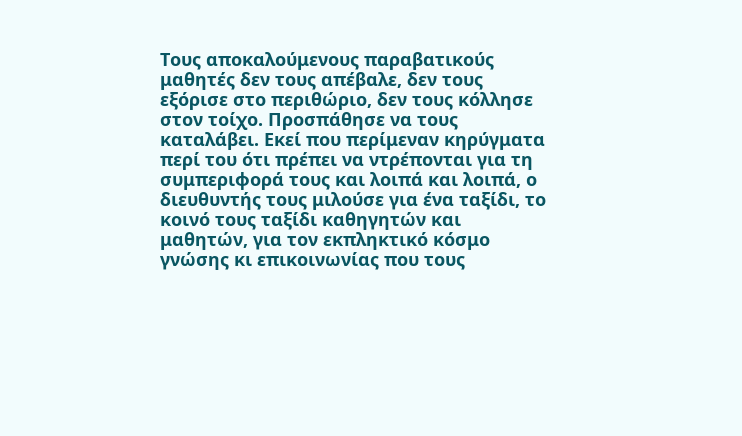Τους αποκαλούμενους παραβατικούς μαθητές δεν τους απέβαλε, δεν τους εξόρισε στο περιθώριο, δεν τους κόλλησε στον τοίχο. Προσπάθησε να τους καταλάβει. Εκεί που περίμεναν κηρύγματα περί του ότι πρέπει να ντρέπονται για τη συμπεριφορά τους και λοιπά και λοιπά, ο διευθυντής τους μιλούσε για ένα ταξίδι, το κοινό τους ταξίδι καθηγητών και μαθητών, για τον εκπληκτικό κόσμο γνώσης κι επικοινωνίας που τους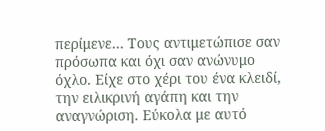περίμενε… Τους αντιμετώπισε σαν πρόσωπα και όχι σαν ανώνυμο όχλο. Είχε στο χέρι του ένα κλειδί, την ειλικρινή αγάπη και την αναγνώριση. Εύκολα με αυτό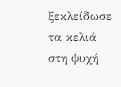ξεκλείδωσε τα κελιά στη ψυχή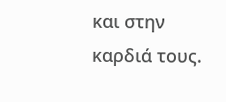και στην καρδιά τους.